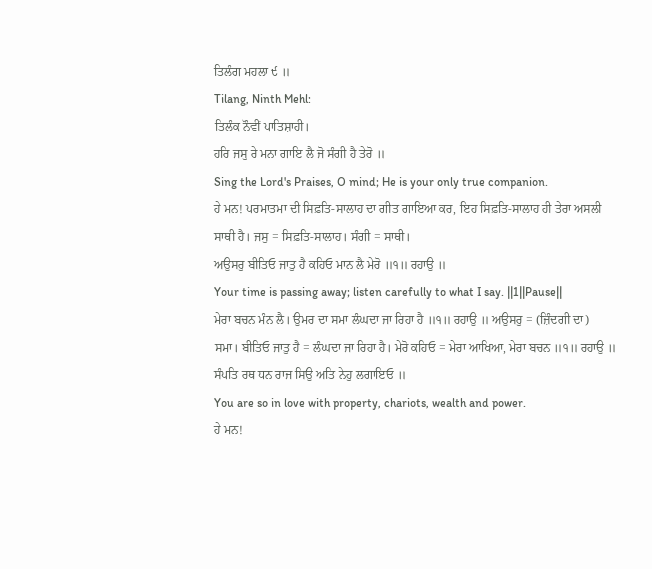ਤਿਲੰਗ ਮਹਲਾ ੯ ॥
Tilang, Ninth Mehl:
ਤਿਲੰਕ ਨੌਵੀਂ ਪਾਤਿਸ਼ਾਹੀ।
ਹਰਿ ਜਸੁ ਰੇ ਮਨਾ ਗਾਇ ਲੈ ਜੋ ਸੰਗੀ ਹੈ ਤੇਰੋ ॥
Sing the Lord's Praises, O mind; He is your only true companion.
ਹੇ ਮਨ! ਪਰਮਾਤਮਾ ਦੀ ਸਿਫ਼ਤਿ-ਸਾਲਾਹ ਦਾ ਗੀਤ ਗਾਇਆ ਕਰ, ਇਹ ਸਿਫ਼ਤਿ-ਸਾਲਾਹ ਹੀ ਤੇਰਾ ਅਸਲੀ ਸਾਥੀ ਹੈ। ਜਸੁ = ਸਿਫ਼ਤਿ-ਸਾਲਾਹ। ਸੰਗੀ = ਸਾਥੀ।
ਅਉਸਰੁ ਬੀਤਿਓ ਜਾਤੁ ਹੈ ਕਹਿਓ ਮਾਨ ਲੈ ਮੇਰੋ ॥੧॥ ਰਹਾਉ ॥
Your time is passing away; listen carefully to what I say. ||1||Pause||
ਮੇਰਾ ਬਚਨ ਮੰਨ ਲੈ। ਉਮਰ ਦਾ ਸਮਾ ਲੰਘਦਾ ਜਾ ਰਿਹਾ ਹੈ ॥੧॥ ਰਹਾਉ ॥ ਅਉਸਰੁ = (ਜ਼ਿੰਦਗੀ ਦਾ) ਸਮਾ। ਬੀਤਿਓ ਜਾਤੁ ਹੈ = ਲੰਘਦਾ ਜਾ ਰਿਹਾ ਹੈ। ਮੇਰੋ ਕਹਿਓ = ਮੇਰਾ ਆਖਿਆ, ਮੇਰਾ ਬਚਨ ॥੧॥ ਰਹਾਉ ॥
ਸੰਪਤਿ ਰਥ ਧਨ ਰਾਜ ਸਿਉ ਅਤਿ ਨੇਹੁ ਲਗਾਇਓ ॥
You are so in love with property, chariots, wealth and power.
ਹੇ ਮਨ!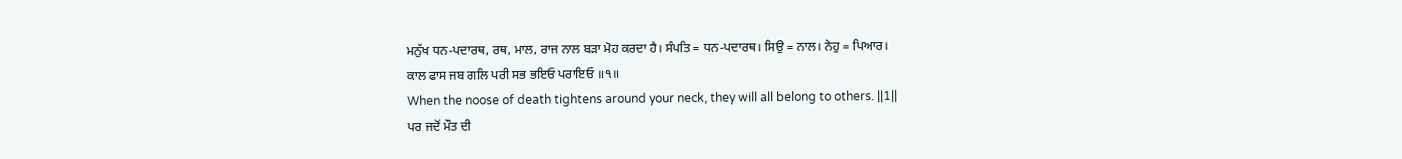ਮਨੁੱਖ ਧਨ-ਪਦਾਰਥ, ਰਥ, ਮਾਲ, ਰਾਜ ਨਾਲ ਬੜਾ ਮੋਹ ਕਰਦਾ ਹੈ। ਸੰਪਤਿ = ਧਨ-ਪਦਾਰਥ। ਸਿਉ = ਨਾਲ। ਨੇਹੁ = ਪਿਆਰ।
ਕਾਲ ਫਾਸ ਜਬ ਗਲਿ ਪਰੀ ਸਭ ਭਇਓ ਪਰਾਇਓ ॥੧॥
When the noose of death tightens around your neck, they will all belong to others. ||1||
ਪਰ ਜਦੋਂ ਮੌਤ ਦੀ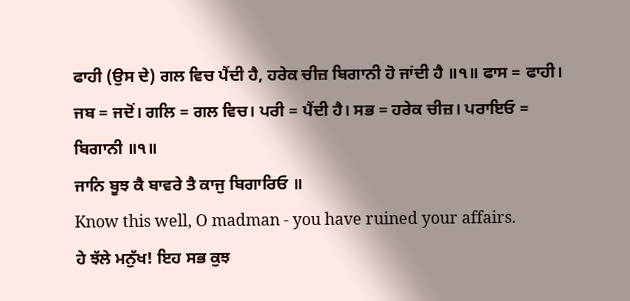ਫਾਹੀ (ਉਸ ਦੇ) ਗਲ ਵਿਚ ਪੈਂਦੀ ਹੈ, ਹਰੇਕ ਚੀਜ਼ ਬਿਗਾਨੀ ਹੋ ਜਾਂਦੀ ਹੈ ॥੧॥ ਫਾਸ = ਫਾਹੀ। ਜਬ = ਜਦੋਂ। ਗਲਿ = ਗਲ ਵਿਚ। ਪਰੀ = ਪੈਂਦੀ ਹੈ। ਸਭ = ਹਰੇਕ ਚੀਜ਼। ਪਰਾਇਓ = ਬਿਗਾਨੀ ॥੧॥
ਜਾਨਿ ਬੂਝ ਕੈ ਬਾਵਰੇ ਤੈ ਕਾਜੁ ਬਿਗਾਰਿਓ ॥
Know this well, O madman - you have ruined your affairs.
ਹੇ ਝੱਲੇ ਮਨੁੱਖ! ਇਹ ਸਭ ਕੁਝ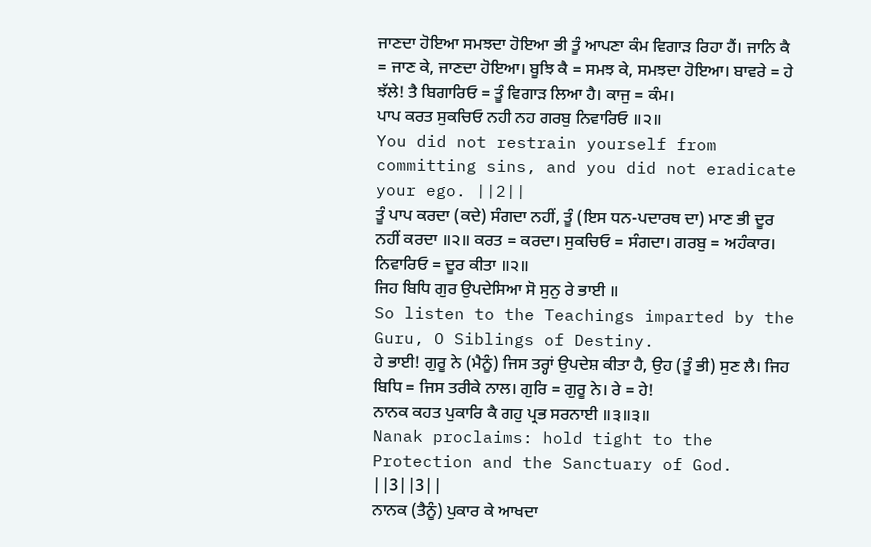ਜਾਣਦਾ ਹੋਇਆ ਸਮਝਦਾ ਹੋਇਆ ਭੀ ਤੂੰ ਆਪਣਾ ਕੰਮ ਵਿਗਾੜ ਰਿਹਾ ਹੈਂ। ਜਾਨਿ ਕੈ = ਜਾਣ ਕੇ, ਜਾਣਦਾ ਹੋਇਆ। ਬੂਝਿ ਕੈ = ਸਮਝ ਕੇ, ਸਮਝਦਾ ਹੋਇਆ। ਬਾਵਰੇ = ਹੇ ਝੱਲੇ! ਤੈ ਬਿਗਾਰਿਓ = ਤੂੰ ਵਿਗਾੜ ਲਿਆ ਹੈ। ਕਾਜੁ = ਕੰਮ।
ਪਾਪ ਕਰਤ ਸੁਕਚਿਓ ਨਹੀ ਨਹ ਗਰਬੁ ਨਿਵਾਰਿਓ ॥੨॥
You did not restrain yourself from committing sins, and you did not eradicate your ego. ||2||
ਤੂੰ ਪਾਪ ਕਰਦਾ (ਕਦੇ) ਸੰਗਦਾ ਨਹੀਂ, ਤੂੰ (ਇਸ ਧਨ-ਪਦਾਰਥ ਦਾ) ਮਾਣ ਭੀ ਦੂਰ ਨਹੀਂ ਕਰਦਾ ॥੨॥ ਕਰਤ = ਕਰਦਾ। ਸੁਕਚਿਓ = ਸੰਗਦਾ। ਗਰਬੁ = ਅਹੰਕਾਰ। ਨਿਵਾਰਿਓ = ਦੂਰ ਕੀਤਾ ॥੨॥
ਜਿਹ ਬਿਧਿ ਗੁਰ ਉਪਦੇਸਿਆ ਸੋ ਸੁਨੁ ਰੇ ਭਾਈ ॥
So listen to the Teachings imparted by the Guru, O Siblings of Destiny.
ਹੇ ਭਾਈ! ਗੁਰੂ ਨੇ (ਮੈਨੂੰ) ਜਿਸ ਤਰ੍ਹਾਂ ਉਪਦੇਸ਼ ਕੀਤਾ ਹੈ, ਉਹ (ਤੂੰ ਭੀ) ਸੁਣ ਲੈ। ਜਿਹ ਬਿਧਿ = ਜਿਸ ਤਰੀਕੇ ਨਾਲ। ਗੁਰਿ = ਗੁਰੂ ਨੇ। ਰੇ = ਹੇ!
ਨਾਨਕ ਕਹਤ ਪੁਕਾਰਿ ਕੈ ਗਹੁ ਪ੍ਰਭ ਸਰਨਾਈ ॥੩॥੩॥
Nanak proclaims: hold tight to the Protection and the Sanctuary of God. ||3||3||
ਨਾਨਕ (ਤੈਨੂੰ) ਪੁਕਾਰ ਕੇ ਆਖਦਾ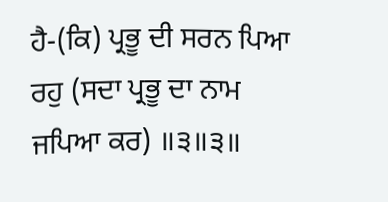ਹੈ-(ਕਿ) ਪ੍ਰਭੂ ਦੀ ਸਰਨ ਪਿਆ ਰਹੁ (ਸਦਾ ਪ੍ਰਭੂ ਦਾ ਨਾਮ ਜਪਿਆ ਕਰ) ॥੩॥੩॥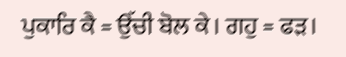ਪੁਕਾਰਿ ਕੈ = ਉੱਚੀ ਬੋਲ ਕੇ। ਗਹੁ = ਫੜ।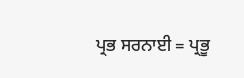ਪ੍ਰਭ ਸਰਨਾਈ = ਪ੍ਰਭੂ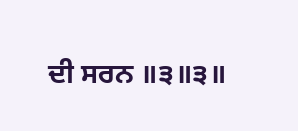ਦੀ ਸਰਨ ॥੩॥੩॥